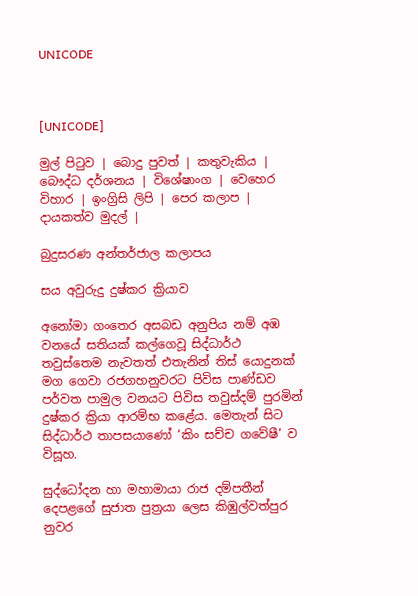UNICODE



[UNICODE]

මුල් පිටුව | බොදු පුවත් | කතුවැකිය | බෞද්ධ දර්ශනය | විශේෂාංග | වෙහෙර විහාර | ඉංග්‍රිසි ලිපි | පෙර කලාප | දායකත්ව මුදල් |

බුදුසරණ අන්තර්ජාල කලාපය

සය අවුරුදු දුෂ්කර ක්‍රියාව

අනෝමා ගංතෙර අසබඩ අනුපිය නම් අඹ වනයේ සතියක් කල්ගෙවූ සිද්ධාර්ථ තවුස්තෙම නැවතත් එතැනින් තිස් යොදුනක් මග ගෙවා රජගහනුවරට පිවිස පාණ්ඩව පර්වත පාමුල වනයට පිවිස තවුස්දම් පුරමින් දුෂ්කර ක්‍රියා ආරම්භ කළේය. මෙතැන් සිට සිද්ධාර්ථ තාපසයාණෝ ‘කිං සච්ච ගවේෂී’ ව විසූහ.

සුද්ධෝදන හා මහාමායා රාජ දම්පතීන් දෙපළගේ සුජාත පුත්‍රයා ලෙස කිඹුල්වත්පුර නුවර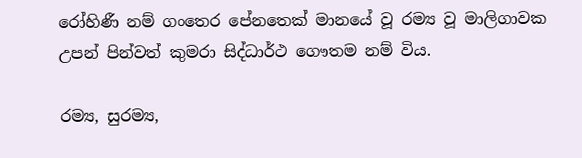රෝහිණී නම් ගංතෙර පේනතෙක් මානයේ වූ රම්‍ය වූ මාලිගාවක උපන් පින්වත් කුමරා සිද්ධාර්ථ ගෞතම නම් විය.

රම්‍ය, සුරම්‍ය,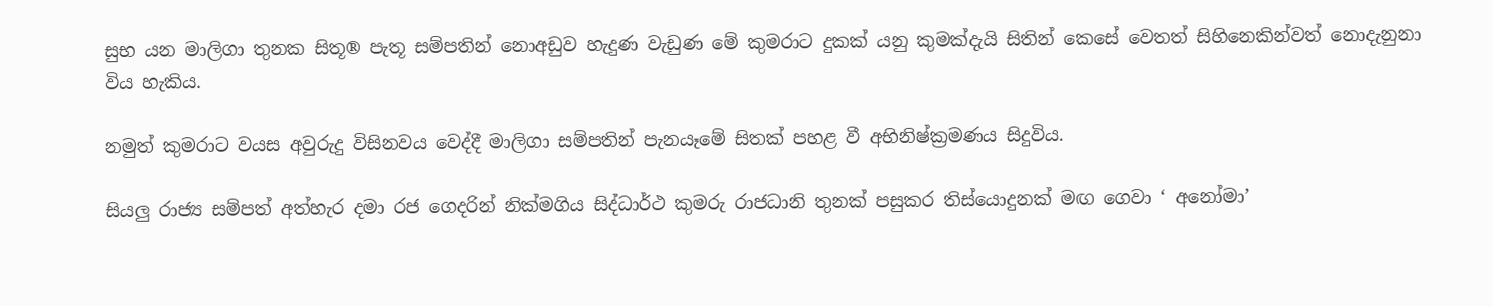සුභ යන මාලිගා තුනක සිතූ® පැතූ සම්පතින් නොඅඩුව හැදුණ වැඩුණ මේ කුමරාට දුකක් යනු කුමක්දැයි සිතින් කෙසේ වෙතත් සිහිනෙකින්වත් නොදැනුනා විය හැකිය.

නමුත් කුමරාට වයස අවුරුදු විසිනවය වෙද්දී මාලිගා සම්පතින් පැනයෑමේ සිතක් පහළ වී අභිනිෂ්ක්‍රමණය සිදුවිය.

සියලු රාජ්‍ය සම්පත් අත්හැර දමා රජ ගෙදරින් නික්මගිය සිද්ධාර්ථ කුමරු රාජධානි තුනක් පසුකර තිස්යොදුනක් මඟ ගෙවා ‘ අනෝමා’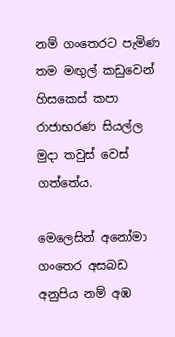නම් ගංතෙරට පැමිණ තම මඟුල් කඩුවෙන් හිසකෙස් කපා රාජාභරණ සියල්ල මුදා තවුස් වෙස් ගත්තේය.

මෙලෙසින් අනෝමා ගංතෙර අසබඩ අනුපිය නම් අඹ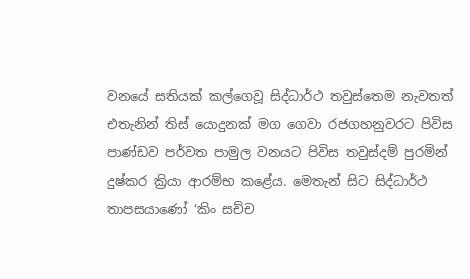වනයේ සතියක් කල්ගෙවූ සිද්ධාර්ථ තවුස්තෙම නැවතත් එතැනින් තිස් යොදුනක් මග ගෙවා රජගහනුවරට පිවිස පාණ්ඩව පර්වත පාමුල වනයට පිවිස තවුස්දම් පුරමින් දුෂ්කර ක්‍රියා ආරම්භ කළේය. මෙතැන් සිට සිද්ධාර්ථ තාපසයාණෝ ‘කිං සච්ච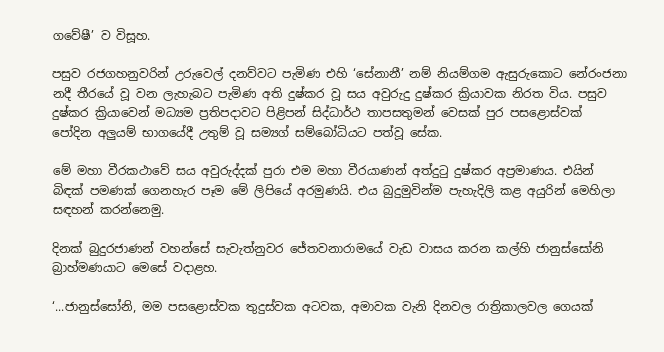ගවේෂී’ ව විසූහ.

පසුව රජගහනුවරින් උරුවෙල් දනව්වට පැමිණ එහි ‘සේනානී’ නම් නියම්ගම ඇසුරුකොට නේරංජනා නදී තීරයේ වූ වන ලැහැබට පැමිණ අති දුෂ්කර වූ සය අවුරුදු දුෂ්කර ක්‍රියාවක නිරත විය. පසුව දුෂ්කර ක්‍රියාවෙන් මධ්‍යම ප්‍රතිපදාවට පිළිපන් සිද්ධාර්ථ තාපසතුමන් වෙසක් පුර පසළොස්වක් පෝදින අලුයම් භාගයේදී උතුම් වූ සම්‍යග් සම්බෝධියට පත්වූ සේක.

මේ මහා වීරකථාවේ සය අවුරුද්දක් පුරා එම මහා වීරයාණන් අත්දුටු දුෂ්කර අප්‍රමාණය. එයින් බිඳක් පමණක් ගෙනහැර පෑම මේ ලිපියේ අරමුණයි. එය බුදුමුවින්ම පැහැදිලි කළ අයුරින් මෙහිලා සඳහන් කරන්නෙමු.

දිනක් බුදුරජාණන් වහන්සේ සැවැත්නුවර ජේතවනාරාමයේ වැඩ වාසය කරන කල්හි ජානුස්සෝනි බ්‍රාහ්මණයාට මෙසේ වදාළහ.

‘...ජානුස්සෝනි, මම පසළොස්වක තුදුස්වක අටවක, අමාවක වැනි දිනවල රාත්‍රිකාලවල ගෙයක්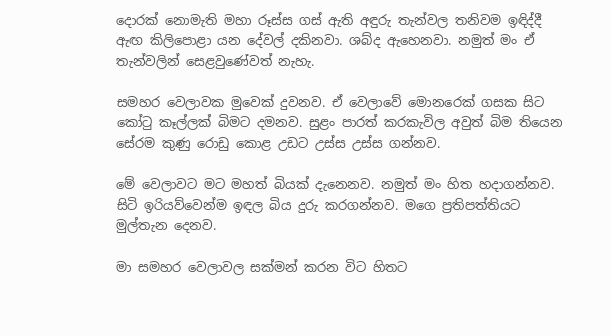දොරක් නොමැති මහා රූස්ස ගස් ඇති අඳුරු තැන්වල තනිවම ඉඳිද්දී ඇඟ කිලිපොළා යන දේවල් දකිනවා. ශබ්ද ඇහෙනවා. නමුත් මං ඒ තැන්වලින් සෙළවුණේවත් නැහැ.

සමහර වෙලාවක මුවෙක් දුවනව. ඒ වෙලාවේ මොනරෙක් ගසක සිට කෝටු කෑල්ලක් බිමට දමනව. සුළං පාරත් කරකැවිල අවුත් බිම තියෙන සේරම කුණු රොඩු කොළ උඩට උස්ස උස්ස ගන්නව.

මේ වෙලාවට මට මහත් බියක් දැනෙනව. නමුත් මං හිත හදාගන්නව. සිටි ඉරියව්වෙන්ම ඉඳල බිය දුරු කරගන්නව. මගෙ ප්‍රතිපත්තියට මුල්තැන දෙනව.

මා සමහර වෙලාවල සක්මන් කරන විට හිතට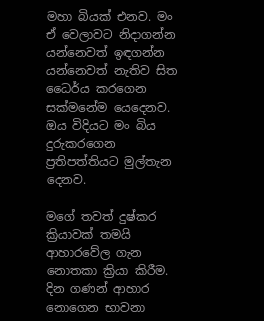මහා බියක් එනව. මං ඒ වෙලාවට නිදාගන්න යන්නෙවත් ඉඳගන්න යන්නෙවත් නැතිව සිත ධෛර්ය කරගෙන සක්මනේම යෙදෙනව. ඔය විදියට මං බිය දුරුකරගෙන ප්‍රතිපත්තියට මුල්තැන දෙනව.

මගේ තවත් දුෂ්කර ක්‍රියාවක් තමයි ආහාරවේල ගැන නොතකා ක්‍රියා කිරීම. දින ගණන් ආහාර නොගෙන භාවනා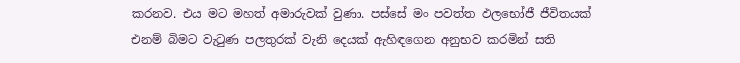කරනව. එය මට මහත් අමාරුවක් වුණා. පස්සේ මං පවත්ත ඵලභෝජී ජීවිතයක් එනම් බිමට වැටුණ පලතුරක් වැනි දෙයක් ඇහිඳගෙන අනුභව කරමින් සති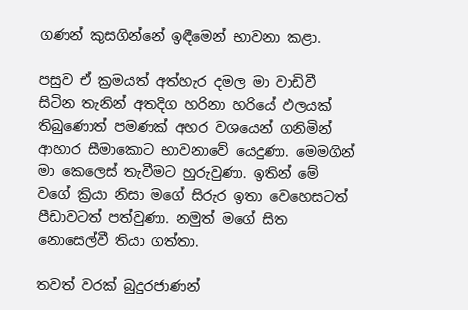ගණන් කුසගින්නේ ඉඳීමෙන් භාවනා කළා.

පසුව ඒ ක්‍රමයත් අත්හැර දමල මා වාඩිවී සිටින තැනින් අතදිග හරිනා හරියේ ඵලයක් තිබුණොත් පමණක් අහර වශයෙන් ගනිමින් ආහාර සීමාකොට භාවනාවේ යෙදුණා. මෙමගින් මා කෙලෙස් තැවීමට හුරුවුණා. ඉතින් මේ වගේ ක්‍රියා නිසා මගේ සිරුර ඉතා වෙහෙසටත් පීඩාවටත් පත්වුණා. නමුත් මගේ සිත නොසෙල්වී තියා ගත්තා.

තවත් වරක් බුදුරජාණන්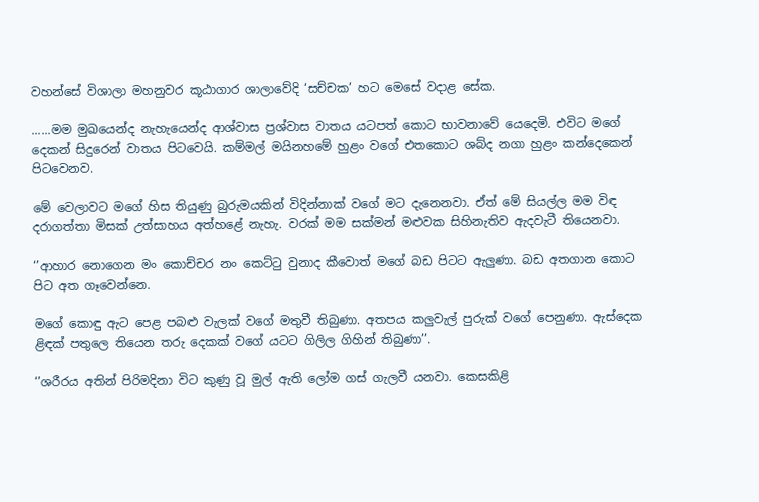වහන්සේ විශාලා මහනුවර කූඨාගාර ශාලාවේදි ‘සච්චක’ හට මෙසේ වදාළ සේක.

......මම මුඛයෙන්ද නැහැයෙන්ද ආශ්වාස ප්‍රශ්වාස වාතය යටපත් කොට භාවනාවේ යෙදෙමි. එවිට මගේ දෙකන් සිදුරෙන් වාතය පිටවෙයි. කම්මල් මයිනහමේ හුළං වගේ එතකොට ශබ්ද නගා හුළං කන්දෙකෙන් පිටවෙනව.

මේ වෙලාවට මගේ හිස තියුණු බුරුමයකින් විදින්නාක් වගේ මට දැනෙනවා. ඒත් මේ සියල්ල මම විඳ දරාගත්තා මිසක් උත්සාහය අත්හළේ නැහැ. වරක් මම සක්මන් මළුවක සිහිනැතිව ඇදවැටී තියෙනවා.

‘’ආහාර නොගෙන මං කොච්චර නං කෙට්ටු වුනාද කීවොත් මගේ බඩ පිටට ඇලුණා. බඩ අතගාන කොට පිට අත ගෑවෙන්නෙ.

මගේ කොඳු ඇට පෙළ පබළු වැලක් වගේ මතුවී තිබුණා. අතපය කලුවැල් පුරුක් වගේ පෙනුණා. ඇස්දෙක ළිඳක් පතුලෙ තියෙන තරු දෙකක් වගේ යටට ගිලිල ගිහින් තිබුණා’’.

‘’ශරීරය අතින් පිරිමදිනා විට කුණු වූ මුල් ඇති ලෝම ගස් ගැලවී යනවා. කෙසකිළි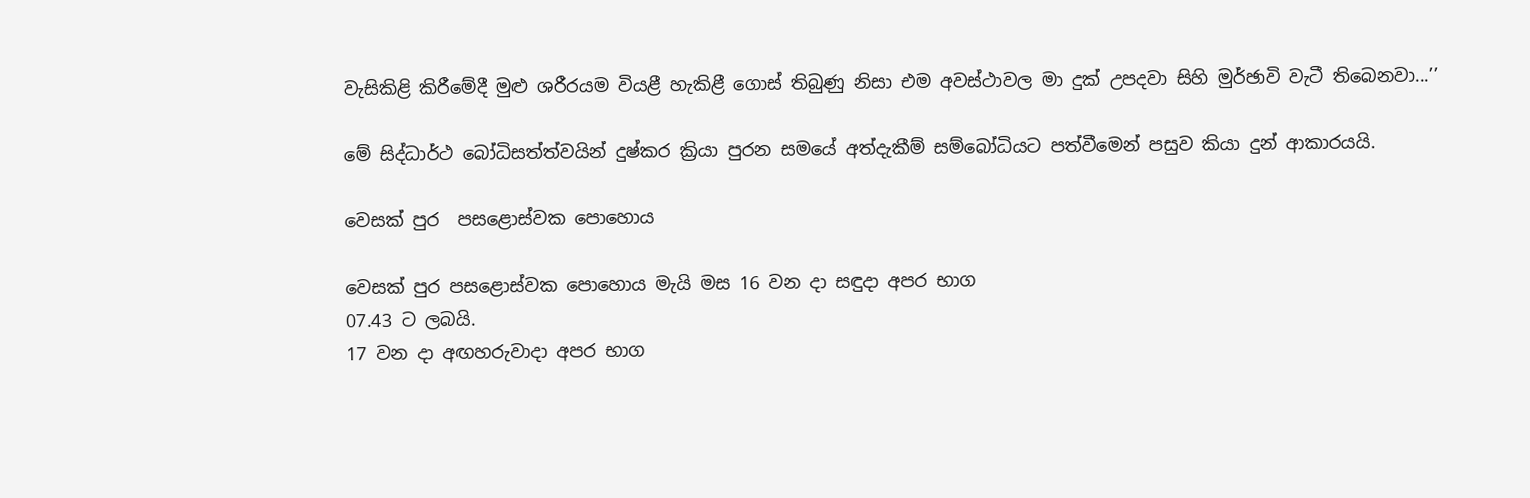වැසිකිළි කිරීමේදී මුළු ශරීරයම වියළී හැකිළී ගොස් තිබුණු නිසා එම අවස්ථාවල මා දුක් උපදවා සිහි මුර්ඡාවි වැටී තිබෙනවා...’’

මේ සිද්ධාර්ථ බෝධිසත්ත්වයින් දුෂ්කර ක්‍රියා පුරන සමයේ අත්දැකීම් සම්බෝධියට පත්වීමෙන් පසුව කියා දුන් ආකාරයයි.

වෙසක් පුර  පසළොස්වක පොහොය

වෙසක් පුර පසළොස්වක පොහොය මැයි මස 16 වන දා සඳුදා අපර භාග
07.43 ට ලබයි.
17 වන දා අඟහරුවාදා අපර භාග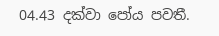04.43 දක්වා පෝය පවතී.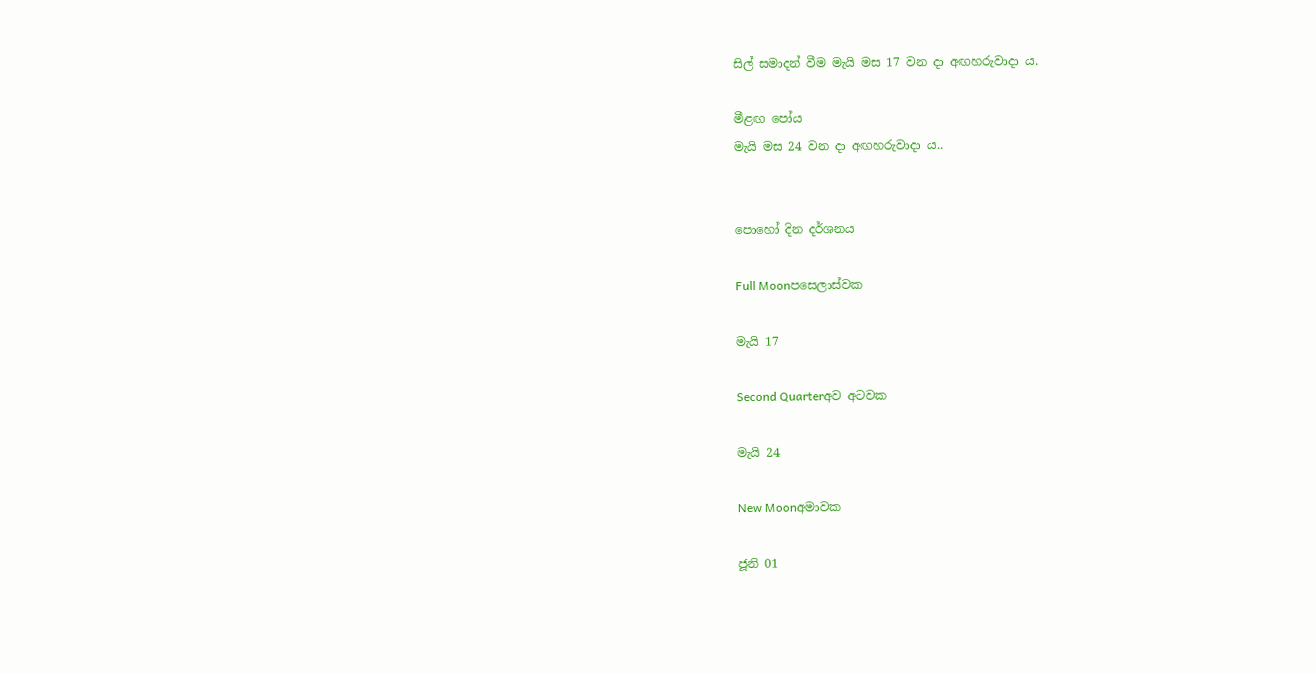සිල් සමාදන් වීම මැයි මස 17 වන දා අඟහරුවාදා ය.

මීළඟ පෝය
මැයි මස 24 වන දා අඟහරුවාදා ය..


පොහෝ දින දර්ශනය

Full Moonපසෙලාස්වක

මැයි 17

Second Quarterඅව අටවක

මැයි 24

New Moonඅමාවක

ජූනි 01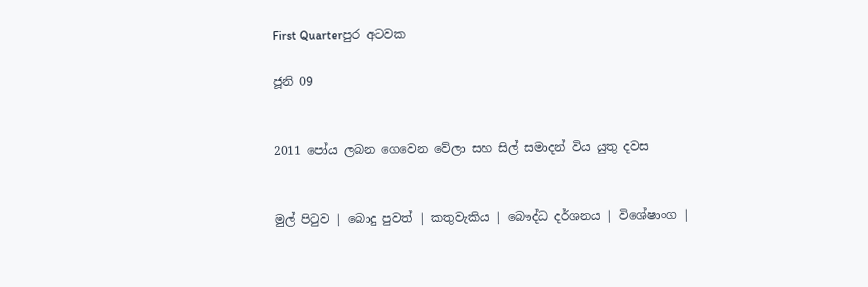First Quarterපුර අටවක

ජූනි 09


2011 පෝය ලබන ගෙවෙන වේලා සහ සිල් සමාදන් විය යුතු දවස


මුල් පිටුව | බොදු පුවත් | කතුවැකිය | බෞද්ධ දර්ශනය | විශේෂාංග |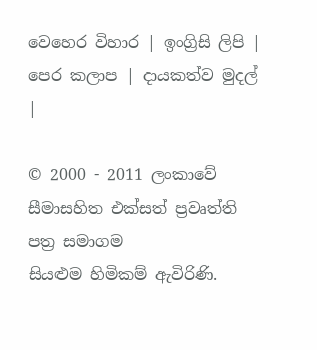වෙහෙර විහාර | ඉංග්‍රිසි ලිපි | පෙර කලාප | දායකත්ව මුදල් |

© 2000 - 2011 ලංකාවේ සීමාසහිත එක්සත් ප්‍රවෘත්ති පත්‍ර සමාගම
සියළුම හිමිකම් ඇවිරිණි.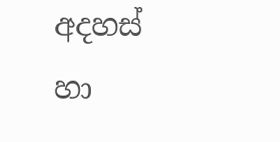අදහස් හා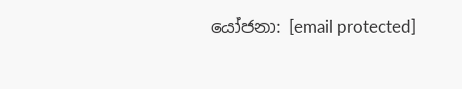යෝජනා: [email protected]